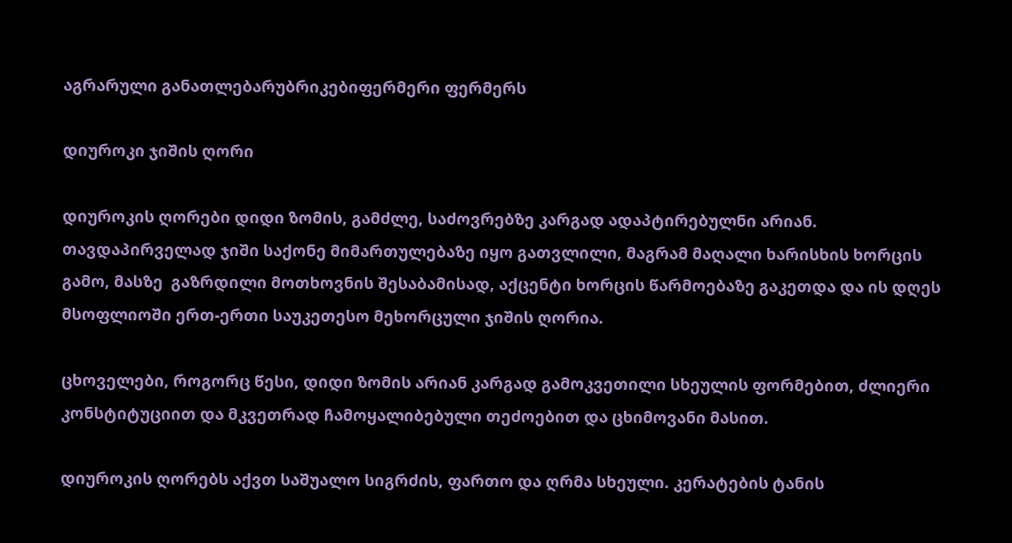აგრარული განათლებარუბრიკებიფერმერი ფერმერს

დიუროკი ჯიშის ღორი

დიუროკის ღორები დიდი ზომის, გამძლე, საძოვრებზე კარგად ადაპტირებულნი არიან.
თავდაპირველად ჯიში საქონე მიმართულებაზე იყო გათვლილი, მაგრამ მაღალი ხარისხის ხორცის გამო, მასზე  გაზრდილი მოთხოვნის შესაბამისად, აქცენტი ხორცის წარმოებაზე გაკეთდა და ის დღეს მსოფლიოში ერთ-ერთი საუკეთესო მეხორცული ჯიშის ღორია.

ცხოველები, როგორც წესი, დიდი ზომის არიან კარგად გამოკვეთილი სხეულის ფორმებით, ძლიერი კონსტიტუციით და მკვეთრად ჩამოყალიბებული თეძოებით და ცხიმოვანი მასით.

დიუროკის ღორებს აქვთ საშუალო სიგრძის, ფართო და ღრმა სხეული. კერატების ტანის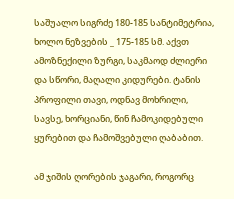საშუალო სიგრძე 180-185 სანტიმეტრია, ხოლო ნეზვების _ 175-185 სმ. აქვთ ამოზნექილი ზურგი, საკმაოდ ძლიერი და სწორი, მაღალი კიდურები. ტანის პროფილი თავი, ოდნავ მოხრილი, სავსე, ხორციანი, წინ ჩამოკიდებული ყურებით და ჩამოშვებული ღაბაბით.

ამ ჯიშის ღორების ჯაგარი, როგორც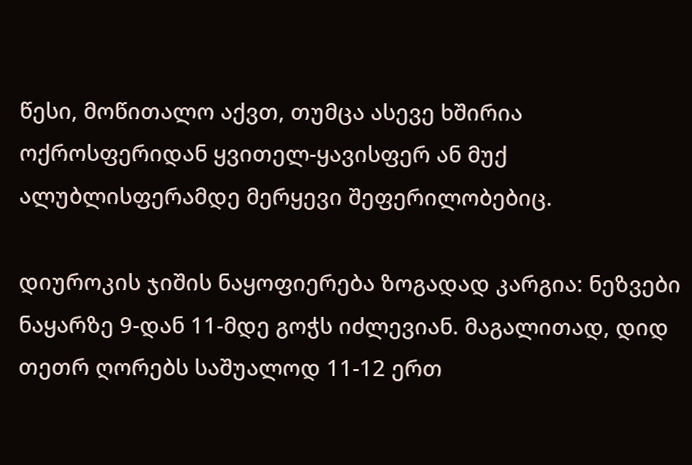წესი, მოწითალო აქვთ, თუმცა ასევე ხშირია ოქროსფერიდან ყვითელ-ყავისფერ ან მუქ ალუბლისფერამდე მერყევი შეფერილობებიც.

დიუროკის ჯიშის ნაყოფიერება ზოგადად კარგია: ნეზვები  ნაყარზე 9-დან 11-მდე გოჭს იძლევიან. მაგალითად, დიდ თეთრ ღორებს საშუალოდ 11-12 ერთ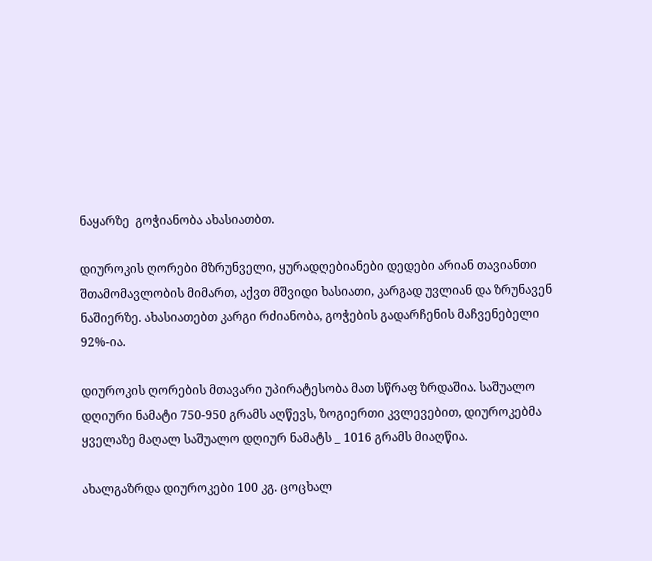ნაყარზე  გოჭიანობა ახასიათბთ.

დიუროკის ღორები მზრუნველი, ყურადღებიანები დედები არიან თავიანთი შთამომავლობის მიმართ, აქვთ მშვიდი ხასიათი, კარგად უვლიან და ზრუნავენ  ნაშიერზე. ახასიათებთ კარგი რძიანობა, გოჭების გადარჩენის მაჩვენებელი 92%-ია.

დიუროკის ღორების მთავარი უპირატესობა მათ სწრაფ ზრდაშია. საშუალო დღიური ნამატი 750-950 გრამს აღწევს, ზოგიერთი კვლევებით, დიუროკებმა ყველაზე მაღალ საშუალო დღიურ ნამატს _ 1016 გრამს მიაღწია.

ახალგაზრდა დიუროკები 100 კგ. ცოცხალ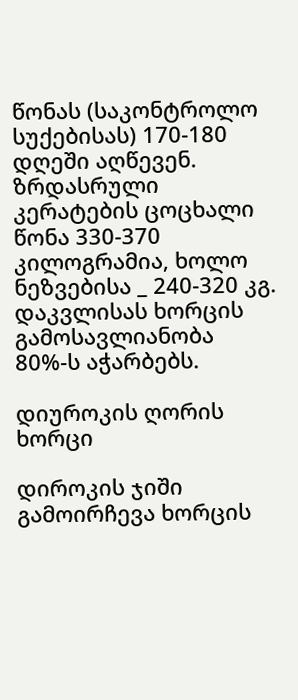წონას (საკონტროლო  სუქებისას) 170-180 დღეში აღწევენ. ზრდასრული კერატების ცოცხალი წონა 330-370 კილოგრამია, ხოლო ნეზვებისა _ 240-320 კგ. დაკვლისას ხორცის გამოსავლიანობა 80%-ს აჭარბებს.

დიუროკის ღორის ხორცი

დიროკის ჯიში გამოირჩევა ხორცის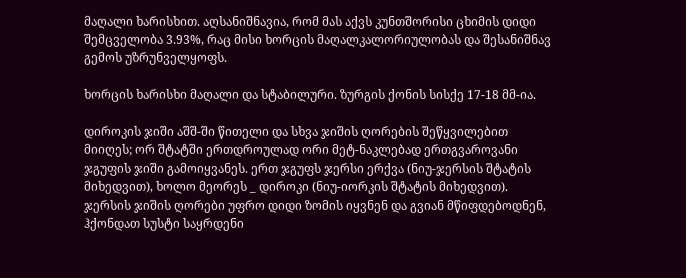მაღალი ხარისხით. აღსანიშნავია, რომ მას აქვს კუნთშორისი ცხიმის დიდი შემცველობა 3.93%, რაც მისი ხორცის მაღალკალორიულობას და შესანიშნავ გემოს უზრუნველყოფს.

ხორცის ხარისხი მაღალი და სტაბილური. ზურგის ქონის სისქე 17-18 მმ-ია.

დიროკის ჯიში აშშ-ში წითელი და სხვა ჯიშის ღორების შეწყვილებით მიიღეს; ორ შტატში ერთდროულად ორი მეტ-ნაკლებად ერთგვაროვანი ჯგუფის ჯიში გამოიყვანეს. ერთ ჯგუფს ჯერსი ერქვა (ნიუ-ჯერსის შტატის მიხედვით), ხოლო მეორეს _ დიროკი (ნიუ-იორკის შტატის მიხედვით). ჯერსის ჯიშის ღორები უფრო დიდი ზომის იყვნენ და გვიან მწიფდებოდნენ, ჰქონდათ სუსტი საყრდენი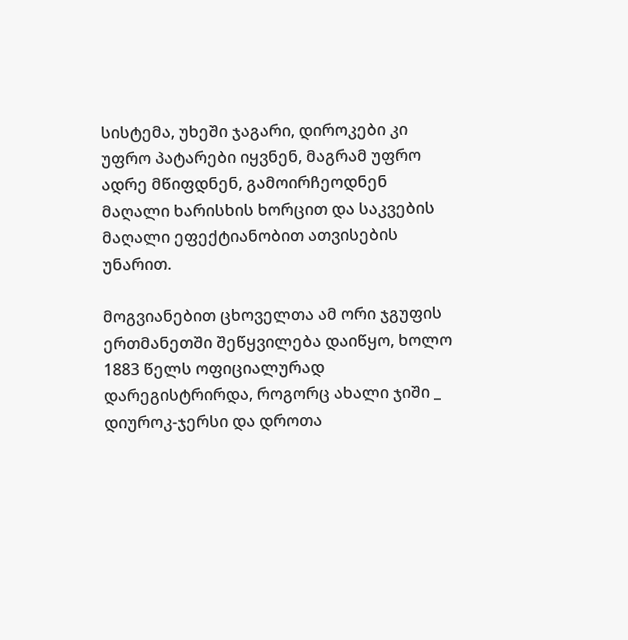სისტემა, უხეში ჯაგარი, დიროკები კი უფრო პატარები იყვნენ, მაგრამ უფრო ადრე მწიფდნენ, გამოირჩეოდნენ მაღალი ხარისხის ხორცით და საკვების მაღალი ეფექტიანობით ათვისების უნარით.

მოგვიანებით ცხოველთა ამ ორი ჯგუფის ერთმანეთში შეწყვილება დაიწყო, ხოლო 1883 წელს ოფიციალურად დარეგისტრირდა, როგორც ახალი ჯიში _ დიუროკ-ჯერსი და დროთა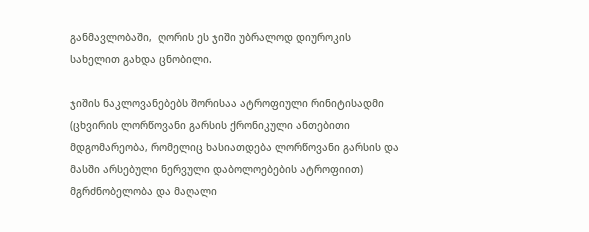განმავლობაში,  ღორის ეს ჯიში უბრალოდ დიუროკის სახელით გახდა ცნობილი.

ჯიშის ნაკლოვანებებს შორისაა ატროფიული რინიტისადმი (ცხვირის ლორწოვანი გარსის ქრონიკული ანთებითი მდგომარეობა, რომელიც ხასიათდება ლორწოვანი გარსის და მასში არსებული ნერვული დაბოლოებების ატროფიით)  მგრძნობელობა და მაღალი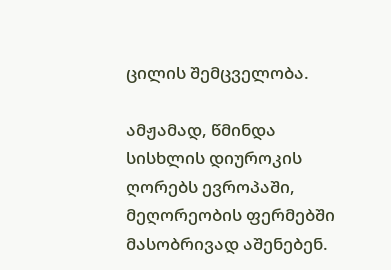ცილის შემცველობა.

ამჟამად, წმინდა სისხლის დიუროკის ღორებს ევროპაში, მეღორეობის ფერმებში მასობრივად აშენებენ.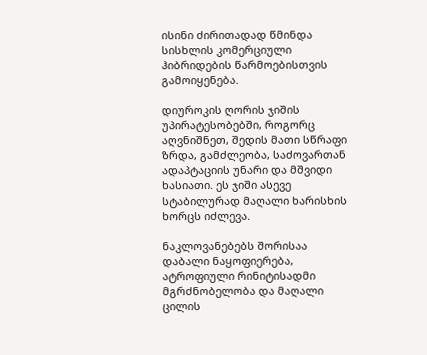ისინი ძირითადად წმინდა სისხლის კომერციული ჰიბრიდების წარმოებისთვის გამოიყენება.

დიუროკის ღორის ჯიშის უპირატესობებში, როგორც აღვნიშნეთ, შედის მათი სწრაფი ზრდა, გამძლეობა, საძოვართან ადაპტაციის უნარი და მშვიდი ხასიათი. ეს ჯიში ასევე სტაბილურად მაღალი ხარისხის ხორცს იძლევა.

ნაკლოვანებებს შორისაა დაბალი ნაყოფიერება, ატროფიული რინიტისადმი მგრძნობელობა და მაღალი ცილის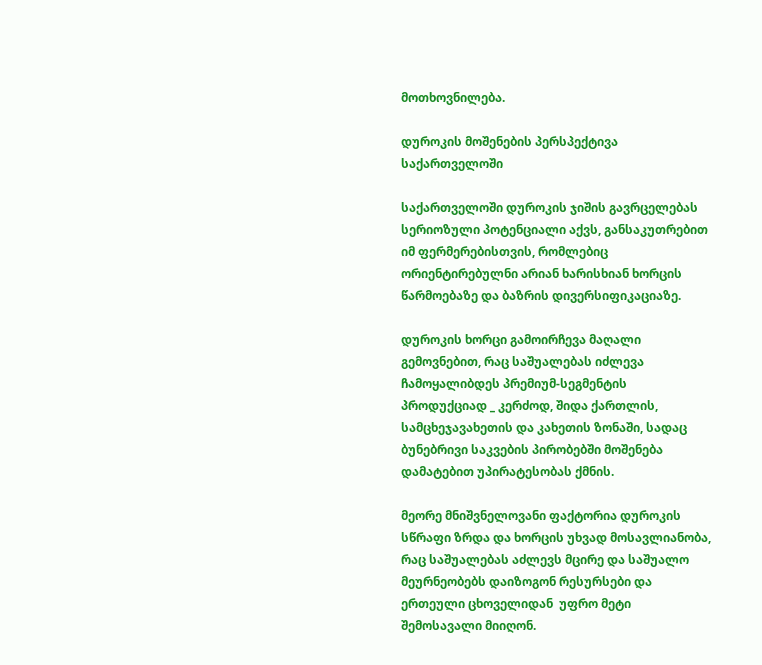მოთხოვნილება.

დუროკის მოშენების პერსპექტივა საქართველოში

საქართველოში დუროკის ჯიშის გავრცელებას სერიოზული პოტენციალი აქვს, განსაკუთრებით იმ ფერმერებისთვის, რომლებიც ორიენტირებულნი არიან ხარისხიან ხორცის წარმოებაზე და ბაზრის დივერსიფიკაციაზე.

დუროკის ხორცი გამოირჩევა მაღალი გემოვნებით, რაც საშუალებას იძლევა ჩამოყალიბდეს პრემიუმ-სეგმენტის პროდუქციად _ კერძოდ, შიდა ქართლის, სამცხეჯავახეთის და კახეთის ზონაში, სადაც ბუნებრივი საკვების პირობებში მოშენება დამატებით უპირატესობას ქმნის.

მეორე მნიშვნელოვანი ფაქტორია დუროკის სწრაფი ზრდა და ხორცის უხვად მოსავლიანობა, რაც საშუალებას აძლევს მცირე და საშუალო მეურნეობებს დაიზოგონ რესურსები და ერთეული ცხოველიდან  უფრო მეტი შემოსავალი მიიღონ.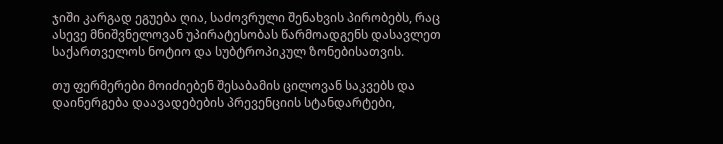ჯიში კარგად ეგუება ღია, საძოვრული შენახვის პირობებს, რაც ასევე მნიშვნელოვან უპირატესობას წარმოადგენს დასავლეთ საქართველოს ნოტიო და სუბტროპიკულ ზონებისათვის.

თუ ფერმერები მოიძიებენ შესაბამის ცილოვან საკვებს და დაინერგება დაავადებების პრევენციის სტანდარტები,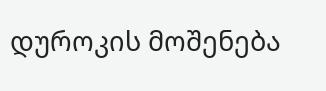დუროკის მოშენება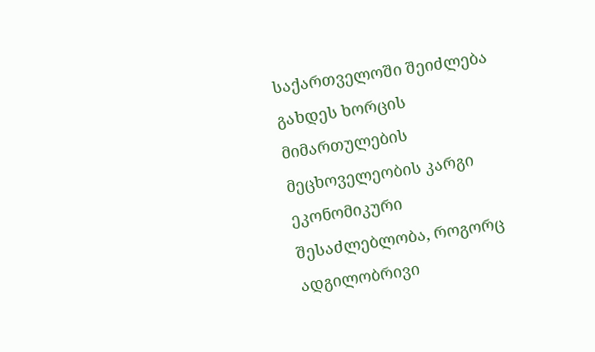საქართველოში შეიძლება გახდეს ხორცის მიმართულების მეცხოველეობის კარგი ეკონომიკური შესაძლებლობა, როგორც ადგილობრივი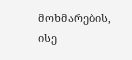მოხმარების, ისე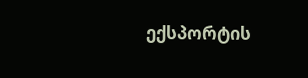ექსპორტის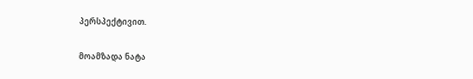პერსპექტივით.

მოამზადა ნატა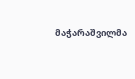მაჭარაშვილმა